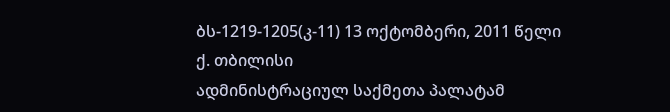ბს-1219-1205(კ-11) 13 ოქტომბერი, 2011 წელი
ქ. თბილისი
ადმინისტრაციულ საქმეთა პალატამ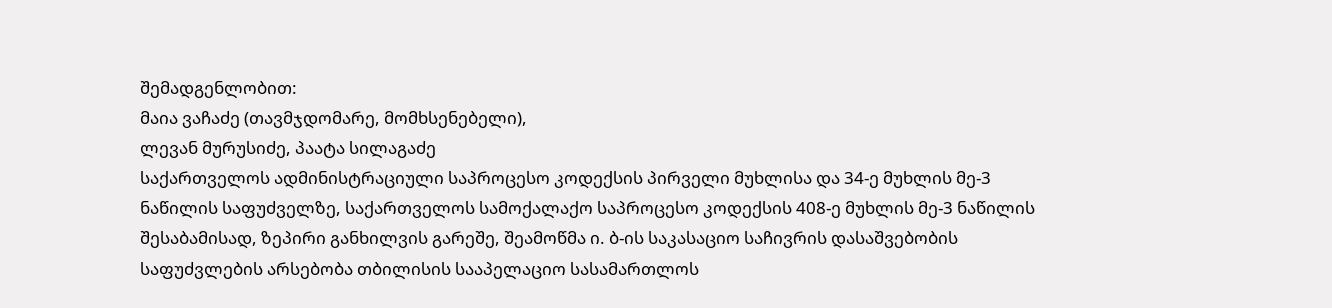შემადგენლობით:
მაია ვაჩაძე (თავმჯდომარე, მომხსენებელი),
ლევან მურუსიძე, პაატა სილაგაძე
საქართველოს ადმინისტრაციული საპროცესო კოდექსის პირველი მუხლისა და 34-ე მუხლის მე-3 ნაწილის საფუძველზე, საქართველოს სამოქალაქო საპროცესო კოდექსის 408-ე მუხლის მე-3 ნაწილის შესაბამისად, ზეპირი განხილვის გარეშე, შეამოწმა ი. ბ-ის საკასაციო საჩივრის დასაშვებობის საფუძვლების არსებობა თბილისის სააპელაციო სასამართლოს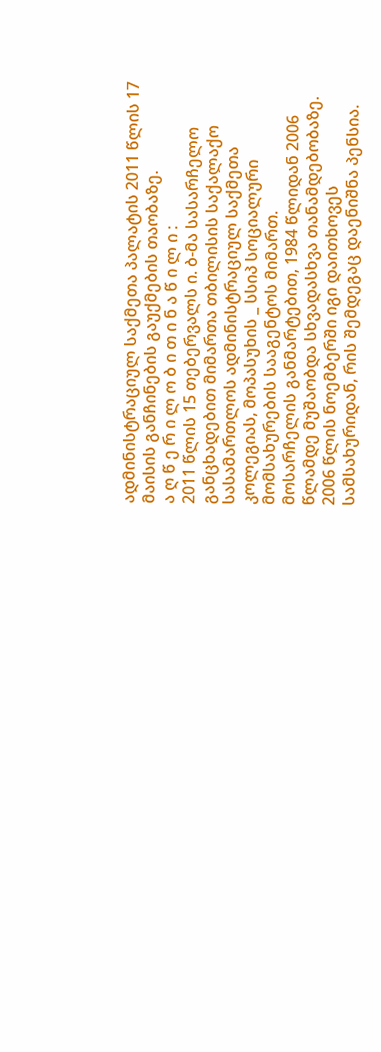ადმინისტრაციულ საქმეთა პალატის 2011 წლის 17 მაისის განჩინების გაუქმების თაობაზე.
ა ღ წ ე რ ი ლ ო ბ ი თ ი ნ ა წ ი ლ ი :
2011 წლის 15 თებერვალს ი. ბ-მა სასარჩელო განცხადებით მიმართა თბილისის საქალაქო სასამართლოს ადმინისტრაციულ საქმეთა კოლეგიას, მოპასუხის _ სსიპ სოციალური მომსახურების სააგენტოს მიმართ.
მოსარჩელის განმარტებით, 1984 წლიდან 2006 წლამდე მუშაობდა სხვადასხვა თანამდებობაზე. 2006 წლის ნოემბერში იგი დაითხოვეს სამსახურიდან, რის შემდეგაც დაენიშნა პენსია.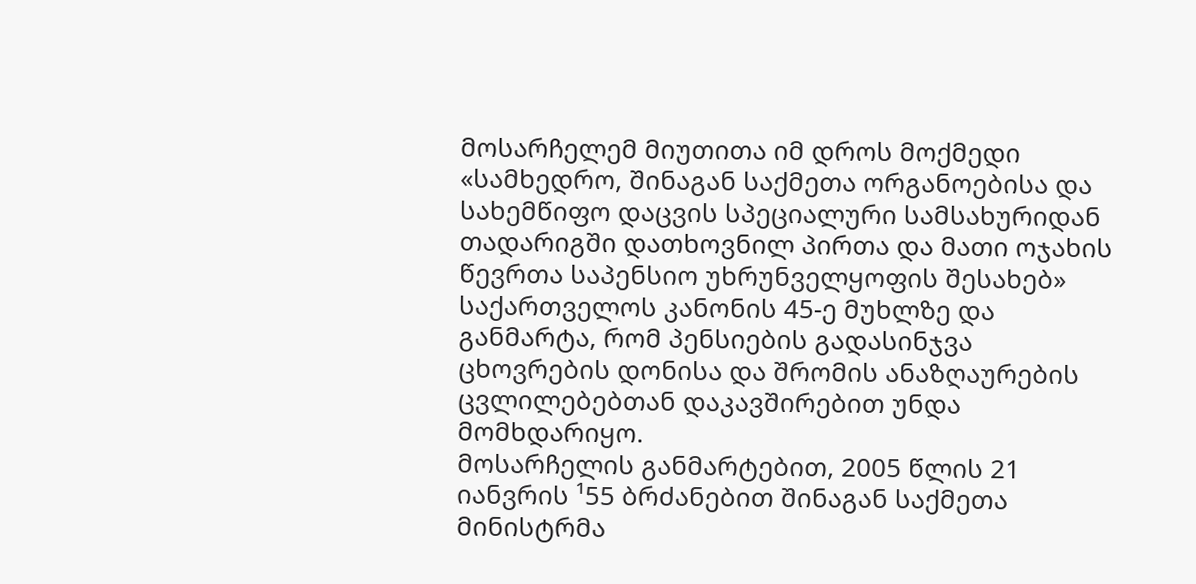მოსარჩელემ მიუთითა იმ დროს მოქმედი «სამხედრო, შინაგან საქმეთა ორგანოებისა და სახემწიფო დაცვის სპეციალური სამსახურიდან თადარიგში დათხოვნილ პირთა და მათი ოჯახის წევრთა საპენსიო უხრუნველყოფის შესახებ» საქართველოს კანონის 45-ე მუხლზე და განმარტა, რომ პენსიების გადასინჯვა ცხოვრების დონისა და შრომის ანაზღაურების ცვლილებებთან დაკავშირებით უნდა მომხდარიყო.
მოსარჩელის განმარტებით, 2005 წლის 21 იანვრის ¹55 ბრძანებით შინაგან საქმეთა მინისტრმა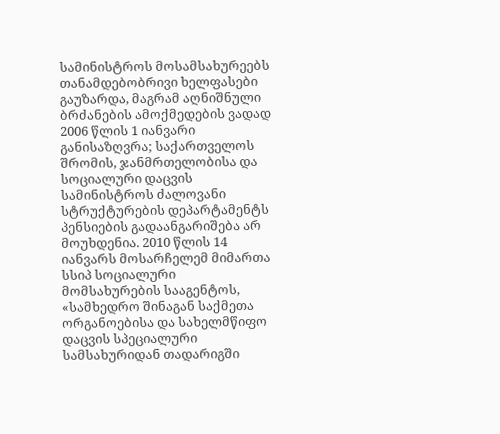სამინისტროს მოსამსახურეებს თანამდებობრივი ხელფასები გაუზარდა, მაგრამ აღნიშნული ბრძანების ამოქმედების ვადად 2006 წლის 1 იანვარი განისაზღვრა; საქართველოს შრომის, ჯანმრთელობისა და სოციალური დაცვის სამინისტროს ძალოვანი სტრუქტურების დეპარტამენტს პენსიების გადაანგარიშება არ მოუხდენია. 2010 წლის 14 იანვარს მოსარჩელემ მიმართა სსიპ სოციალური მომსახურების სააგენტოს, «სამხედრო შინაგან საქმეთა ორგანოებისა და სახელმწიფო დაცვის სპეციალური სამსახურიდან თადარიგში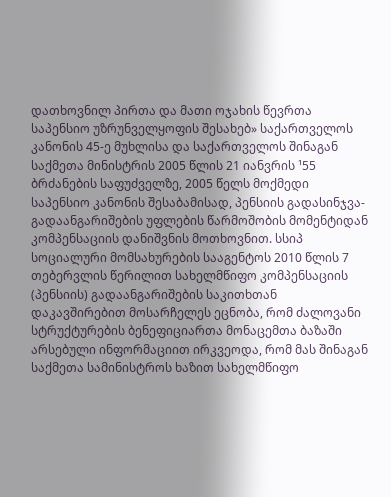დათხოვნილ პირთა და მათი ოჯახის წევრთა საპენსიო უზრუნველყოფის შესახებ» საქართველოს კანონის 45-ე მუხლისა და საქართველოს შინაგან საქმეთა მინისტრის 2005 წლის 21 იანვრის ¹55 ბრძანების საფუძველზე, 2005 წელს მოქმედი საპენსიო კანონის შესაბამისად, პენსიის გადასინჯვა-გადაანგარიშების უფლების წარმოშობის მომენტიდან კომპენსაციის დანიშვნის მოთხოვნით. სსიპ სოციალური მომსახურების სააგენტოს 2010 წლის 7 თებერვლის წერილით სახელმწიფო კომპენსაციის (პენსიის) გადაანგარიშების საკითხთან დაკავშირებით მოსარჩელეს ეცნობა, რომ ძალოვანი სტრუქტურების ბენეფიციართა მონაცემთა ბაზაში არსებული ინფორმაციით ირკვეოდა, რომ მას შინაგან საქმეთა სამინისტროს ხაზით სახელმწიფო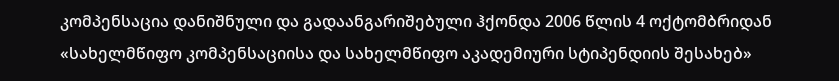კომპენსაცია დანიშნული და გადაანგარიშებული ჰქონდა 2006 წლის 4 ოქტომბრიდან «სახელმწიფო კომპენსაციისა და სახელმწიფო აკადემიური სტიპენდიის შესახებ»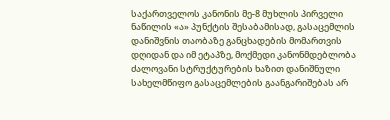საქართველოს კანონის მე-8 მუხლის პირველი ნაწილის «ა» პუნქტის შესაბამისად, გასაცემლის დანიშვნის თაობაზე განცხადების მომართვის დღიდან და იმ ეტაპზე, მოქმედი კანონმდებლობა ძალოვანი სტრუქტურების ხაზით დანიშნული სახელმწიფო გასაცემლების გაანგარიშებას არ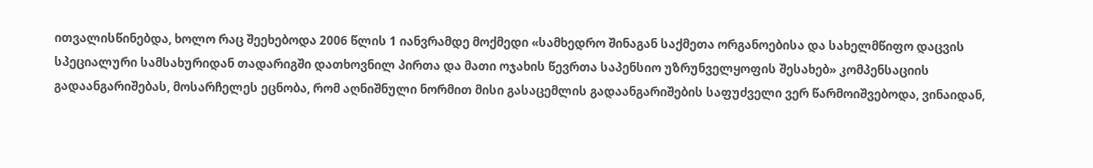ითვალისწინებდა, ხოლო რაც შეეხებოდა 2006 წლის 1 იანვრამდე მოქმედი «სამხედრო შინაგან საქმეთა ორგანოებისა და სახელმწიფო დაცვის სპეციალური სამსახურიდან თადარიგში დათხოვნილ პირთა და მათი ოჯახის წევრთა საპენსიო უზრუნველყოფის შესახებ» კომპენსაციის გადაანგარიშებას, მოსარჩელეს ეცნობა, რომ აღნიშნული ნორმით მისი გასაცემლის გადაანგარიშების საფუძველი ვერ წარმოიშვებოდა, ვინაიდან,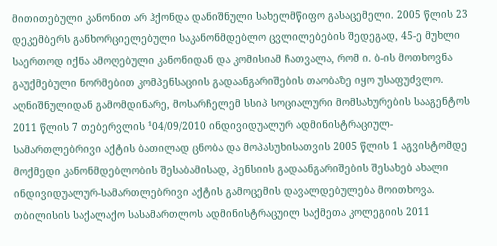მითითებული კანონით არ ჰქონდა დანიშნული სახელმწიფო გასაცემელი. 2005 წლის 23 დეკემბერს განხორციელებული საკანონმდებლო ცვლილებების შედეგად, 45-ე მუხლი საერთოდ იქნა ამოღებული კანონიდან და კომისიამ ჩათვალა, რომ ი. ბ-ის მოთხოვნა გაუქმებული ნორმებით კომპენსაციის გადაანგარიშების თაობაზე იყო უსაფუძვლო.
აღნიშნულიდან გამომდინარე, მოსარჩელემ სსიპ სოციალური მომსახურების სააგენტოს 2011 წლის 7 თებერვლის ¹04/09/2010 ინდივიდუალურ ადმინისტრაციულ-სამართლებრივი აქტის ბათილად ცნობა და მოპასუხისათვის 2005 წლის 1 აგვისტომდე მოქმედი კანონმდებლობის შესაბამისად, პენსიის გადაანგარიშების შესახებ ახალი ინდივიდუალურ-სამართლებრივი აქტის გამოცემის დავალდებულება მოითხოვა.
თბილისის საქალაქო სასამართლოს ადმინისტრაცუილ საქმეთა კოლეგიის 2011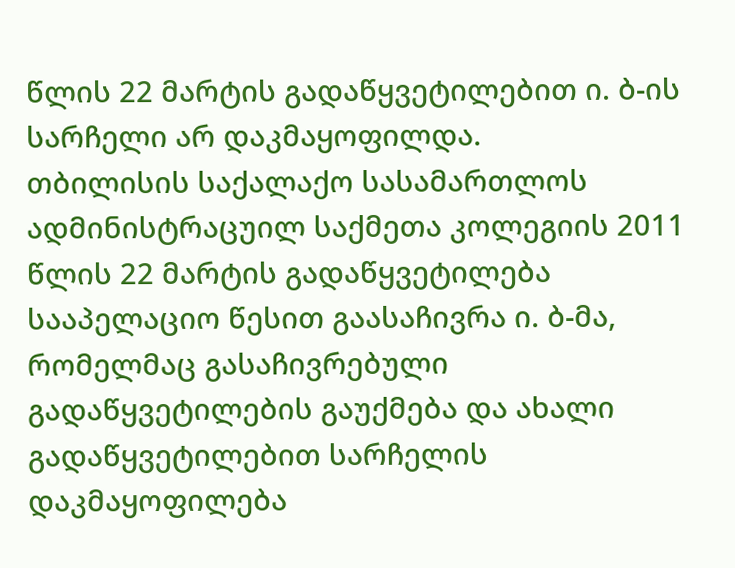წლის 22 მარტის გადაწყვეტილებით ი. ბ-ის სარჩელი არ დაკმაყოფილდა.
თბილისის საქალაქო სასამართლოს ადმინისტრაცუილ საქმეთა კოლეგიის 2011 წლის 22 მარტის გადაწყვეტილება სააპელაციო წესით გაასაჩივრა ი. ბ-მა, რომელმაც გასაჩივრებული გადაწყვეტილების გაუქმება და ახალი გადაწყვეტილებით სარჩელის დაკმაყოფილება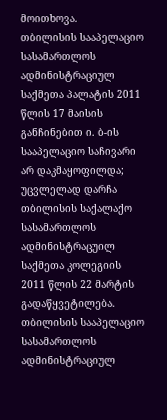მოითხოვა.
თბილისის სააპელაციო სასამართლოს ადმინისტრაციულ საქმეთა პალატის 2011 წლის 17 მაისის განჩინებით ი. ბ-ის სააპელაციო საჩივარი არ დაკმაყოფილდა; უცვლელად დარჩა თბილისის საქალაქო სასამართლოს ადმინისტრაცუილ საქმეთა კოლეგიის 2011 წლის 22 მარტის გადაწყვეტილება.
თბილისის სააპელაციო სასამართლოს ადმინისტრაციულ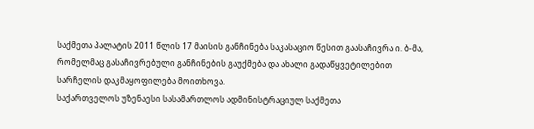საქმეთა პალატის 2011 წლის 17 მაისის განჩინება საკასაციო წესით გაასაჩივრა ი. ბ-მა, რომელმაც გასაჩივრებული განჩინების გაუქმება და ახალი გადაწყვეტილებით სარჩელის დაკმაყოფილება მოითხოვა.
საქართველოს უზენაესი სასამართლოს ადმინისტრაციულ საქმეთა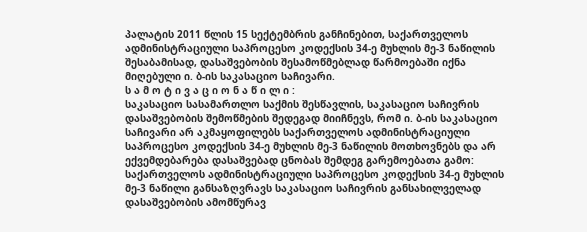პალატის 2011 წლის 15 სექტემბრის განჩინებით, საქართველოს ადმინისტრაციული საპროცესო კოდექსის 34-ე მუხლის მე-3 ნაწილის შესაბამისად, დასაშვებობის შესამოწმებლად წარმოებაში იქნა მიღებული ი. ბ-ის საკასაციო საჩივარი.
ს ა მ ო ტ ი ვ ა ც ი ო ნ ა წ ი ლ ი :
საკასაციო სასამართლო საქმის შესწავლის, საკასაციო საჩივრის დასაშვებობის შემოწმების შედეგად მიიჩნევს, რომ ი. ბ-ის საკასაციო საჩივარი არ აკმაყოფილებს საქართველოს ადმინისტრაციული საპროცესო კოდექსის 34-ე მუხლის მე-3 ნაწილის მოთხოვნებს და არ ექვემდებარება დასაშვებად ცნობას შემდეგ გარემოებათა გამო:
საქართველოს ადმინისტრაციული საპროცესო კოდექსის 34-ე მუხლის მე-3 ნაწილი განსაზღვრავს საკასაციო საჩივრის განსახილველად დასაშვებობის ამომწურავ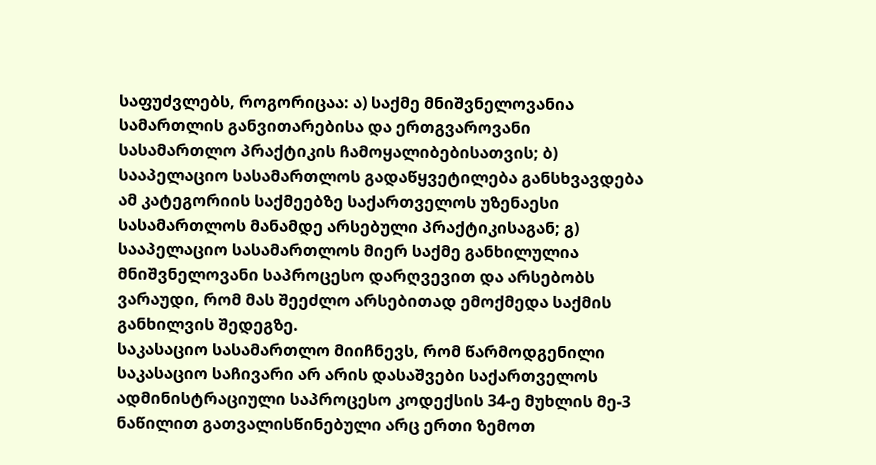საფუძვლებს, როგორიცაა: ა) საქმე მნიშვნელოვანია სამართლის განვითარებისა და ერთგვაროვანი სასამართლო პრაქტიკის ჩამოყალიბებისათვის; ბ) სააპელაციო სასამართლოს გადაწყვეტილება განსხვავდება ამ კატეგორიის საქმეებზე საქართველოს უზენაესი სასამართლოს მანამდე არსებული პრაქტიკისაგან; გ) სააპელაციო სასამართლოს მიერ საქმე განხილულია მნიშვნელოვანი საპროცესო დარღვევით და არსებობს ვარაუდი, რომ მას შეეძლო არსებითად ემოქმედა საქმის განხილვის შედეგზე.
საკასაციო სასამართლო მიიჩნევს, რომ წარმოდგენილი საკასაციო საჩივარი არ არის დასაშვები საქართველოს ადმინისტრაციული საპროცესო კოდექსის 34-ე მუხლის მე-3 ნაწილით გათვალისწინებული არც ერთი ზემოთ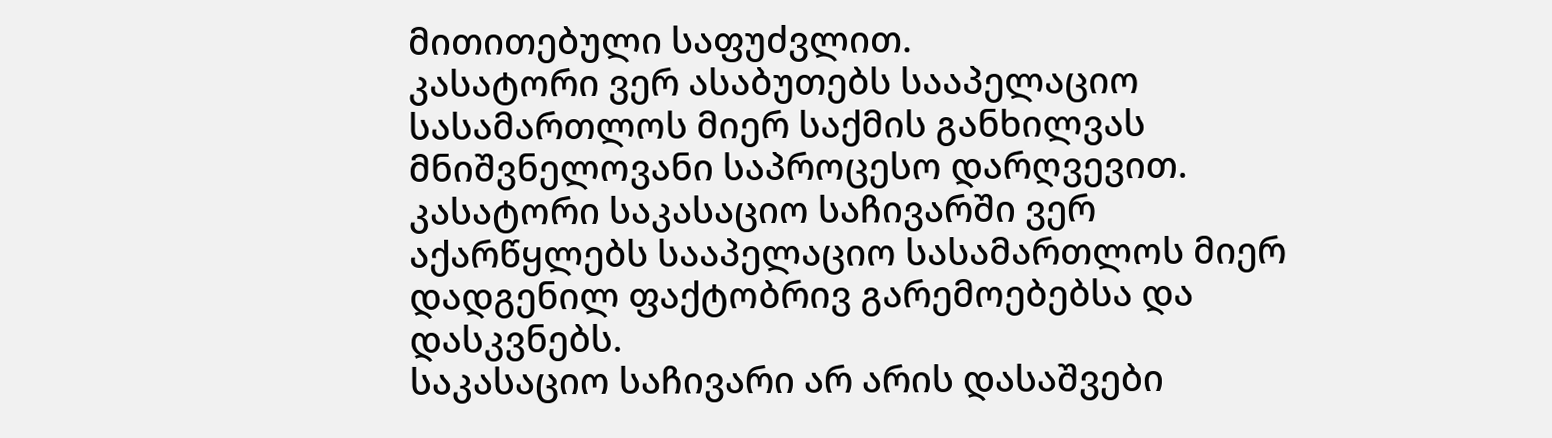მითითებული საფუძვლით.
კასატორი ვერ ასაბუთებს სააპელაციო სასამართლოს მიერ საქმის განხილვას მნიშვნელოვანი საპროცესო დარღვევით. კასატორი საკასაციო საჩივარში ვერ აქარწყლებს სააპელაციო სასამართლოს მიერ დადგენილ ფაქტობრივ გარემოებებსა და დასკვნებს.
საკასაციო საჩივარი არ არის დასაშვები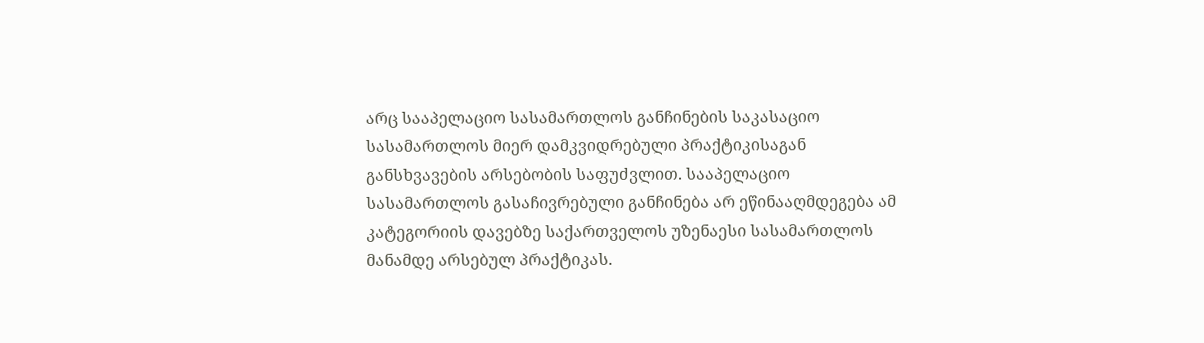არც სააპელაციო სასამართლოს განჩინების საკასაციო სასამართლოს მიერ დამკვიდრებული პრაქტიკისაგან განსხვავების არსებობის საფუძვლით. სააპელაციო სასამართლოს გასაჩივრებული განჩინება არ ეწინააღმდეგება ამ კატეგორიის დავებზე საქართველოს უზენაესი სასამართლოს მანამდე არსებულ პრაქტიკას.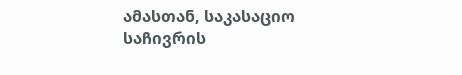ამასთან, საკასაციო საჩივრის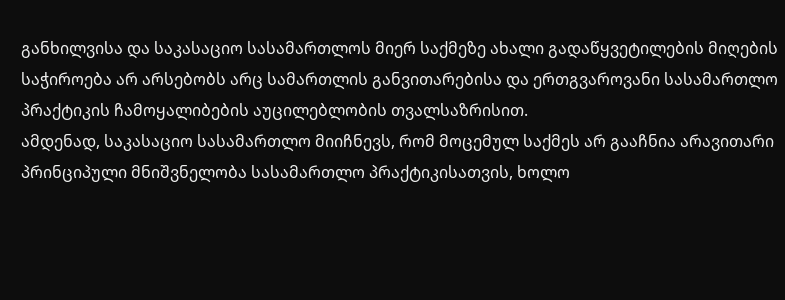განხილვისა და საკასაციო სასამართლოს მიერ საქმეზე ახალი გადაწყვეტილების მიღების საჭიროება არ არსებობს არც სამართლის განვითარებისა და ერთგვაროვანი სასამართლო პრაქტიკის ჩამოყალიბების აუცილებლობის თვალსაზრისით.
ამდენად, საკასაციო სასამართლო მიიჩნევს, რომ მოცემულ საქმეს არ გააჩნია არავითარი პრინციპული მნიშვნელობა სასამართლო პრაქტიკისათვის, ხოლო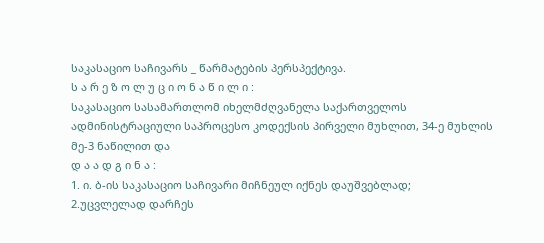საკასაციო საჩივარს _ წარმატების პერსპექტივა.
ს ა რ ე ზ ო ლ უ ც ი ო ნ ა წ ი ლ ი :
საკასაციო სასამართლომ იხელმძღვანელა საქართველოს ადმინისტრაციული საპროცესო კოდექსის პირველი მუხლით, 34-ე მუხლის მე-3 ნაწილით და
დ ა ა დ გ ი ნ ა :
1. ი. ბ-ის საკასაციო საჩივარი მიჩნეულ იქნეს დაუშვებლად;
2.უცვლელად დარჩეს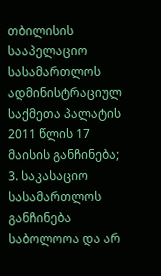თბილისის სააპელაციო სასამართლოს ადმინისტრაციულ საქმეთა პალატის 2011 წლის 17 მაისის განჩინება;
3. საკასაციო სასამართლოს განჩინება საბოლოოა და არ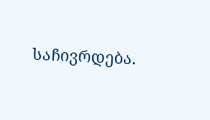საჩივრდება.